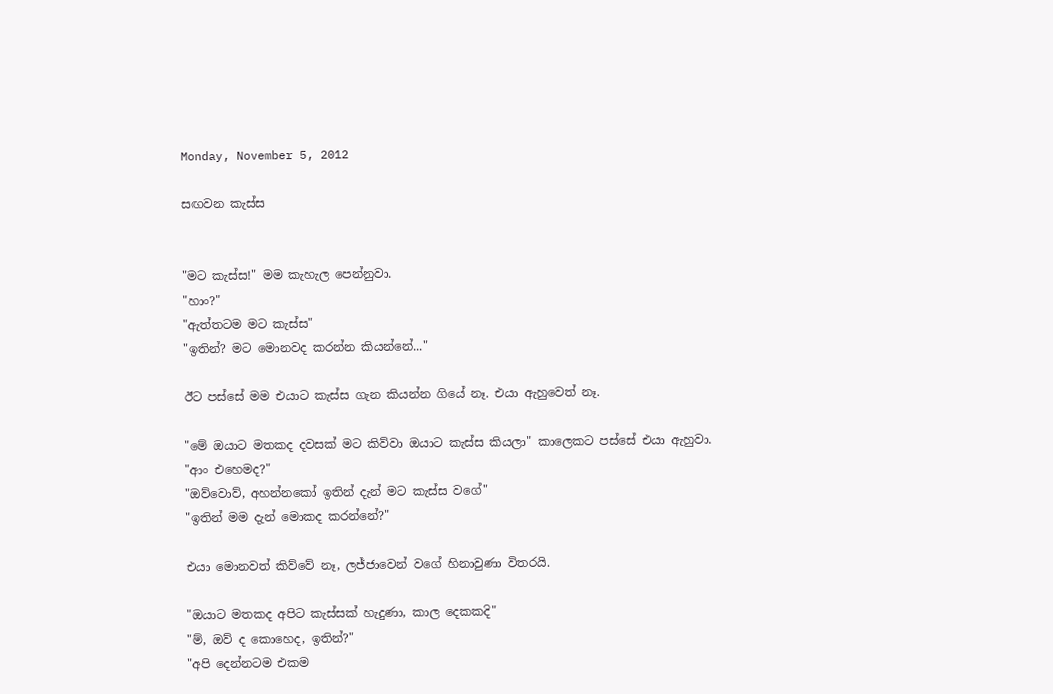Monday, November 5, 2012

සඟවන කැස්ස


"මට කැස්ස!" මම කැහැල පෙන්නුවා.
"හාං?"
"ඇත්තටම මට කැස්ස"
"ඉතින්? මට මොනවද කරන්න කියන්නේ..."

ඊට පස්සේ මම එයාට කැස්ස ගැන කියන්න ගියේ නෑ. එයා ඇහුවෙත් නෑ.

"මේ ඔයාට මතකද දවසක් මට කිව්වා ඔයාට කැස්ස කියලා" කාලෙකට පස්සේ එයා ඇහුවා.
"ආං එහෙමද?"
"ඔව්වොව්, අහන්නකෝ ඉතින් දැන් මට කැස්ස වගේ"
"ඉතින් මම දැන් මොකද කරන්නේ?"

එයා මොනවත් කිව්වේ නෑ, ලජ්ජාවෙන් වගේ හිනාවුණා විතරයි.

"ඔයාට මතකද අපිට කැස්සක් හැදුණා, කාල දෙකකදි"
"ම්, ඔව් ද කොහෙද, ඉතින්?"
"අපි දෙන්නටම එකම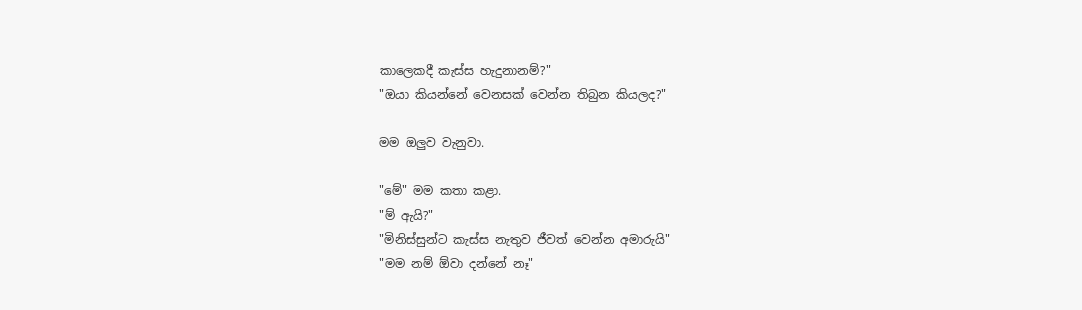කාලෙකදී කැස්ස හැදුනානම්?"
"ඔයා කියන්නේ වෙනසක් වෙන්න තිබුන කියලද?"

මම ඔලුව වැනුවා.

"මේ" මම කතා කළා.
"ම් ඇයි?"
"මිනිස්සුන්ට කැස්ස නැතුව ජීවත් වෙන්න අමාරුයි"
"මම නම් ඕවා දන්නේ නෑ"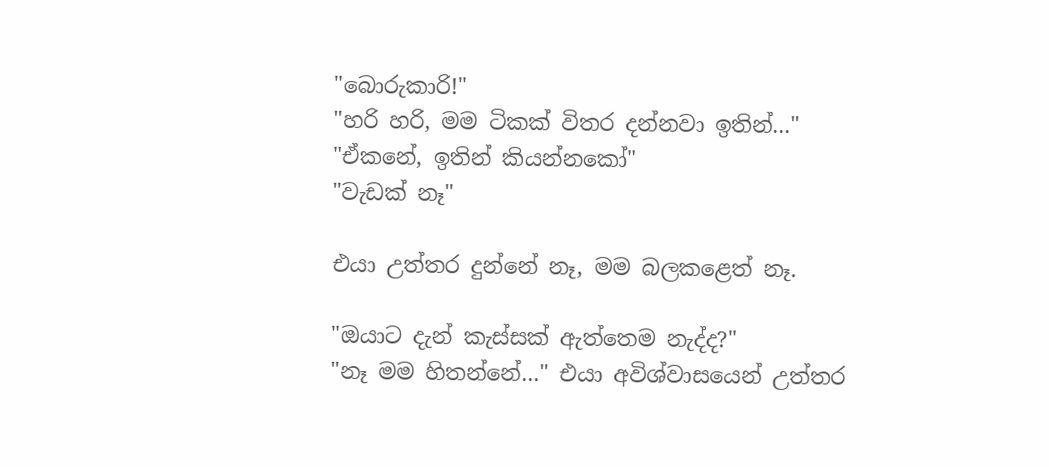"බොරුකාරි!"
"හරි හරි, මම ටිකක් විතර දන්නවා ඉතින්..."
"ඒකනේ, ඉතින් කියන්නකෝ"
"වැඩක් නෑ"

එයා උත්තර දුන්නේ නෑ, මම බලකළෙත් නෑ.

"ඔයාට දැන් කැස්සක් ඇත්තෙම නැද්ද?"
"නෑ මම හිතන්නේ..." එයා අවිශ්වාසයෙන් උත්තර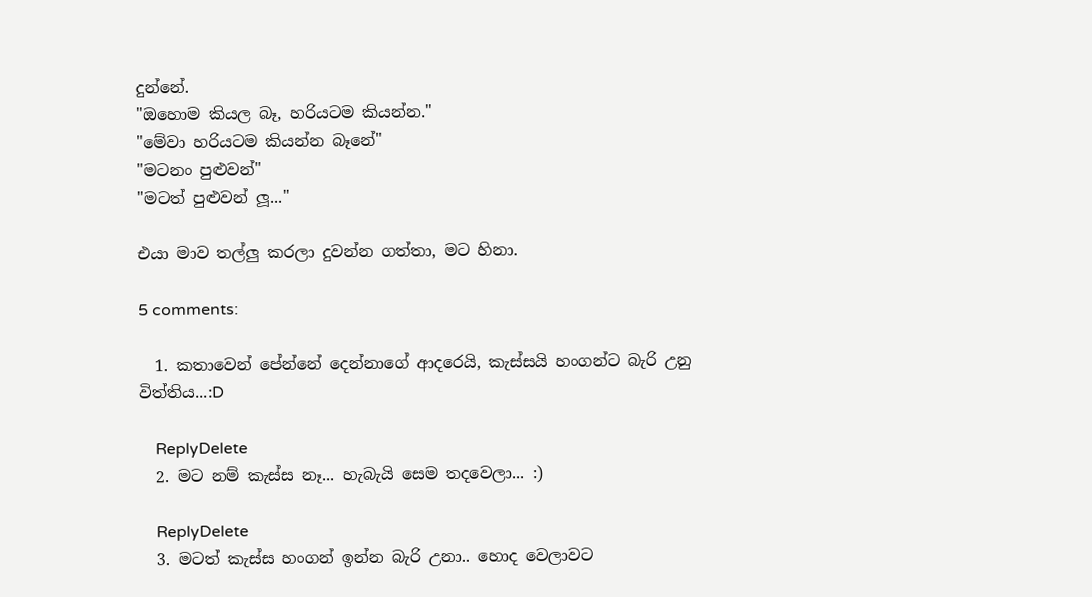දුන්නේ.
"ඔහොම කියල බෑ, හරියටම කියන්න."
"මේවා හරියටම කියන්න බෑනේ"
"මටනං පුළුවන්"
"මටත් පුළුවන් ලූ..."

එයා මාව තල්ලු කරලා දුවන්න ගත්තා, මට හිනා.

5 comments:

  1. කතාවෙන් පේන්නේ දෙන්නාගේ ආදරෙයි, කැස්සයි හංගන්ට බැරි උනු විත්තිය...:D

    ReplyDelete
  2. මට නම් කැස්ස නෑ... හැබැයි සෙම තදවෙලා... :)

    ReplyDelete
  3. මටත් කැස්ස හංගන් ඉන්න බැරි උනා.. හොද වෙලාවට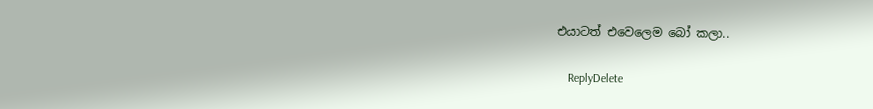එයාටත් එවෙලෙම බෝ කලා..

    ReplyDelete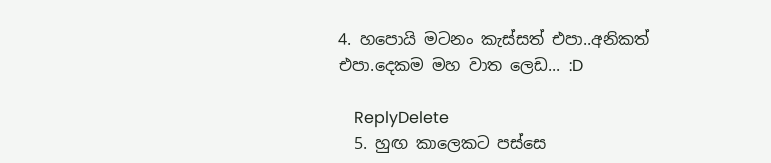4. හපොයි මටනං කැස්සත් එපා..අනිකත් එපා.දෙකම මහ වාත ලෙඩ... :D

    ReplyDelete
  5. හුඟ කාලෙකට පස්සෙ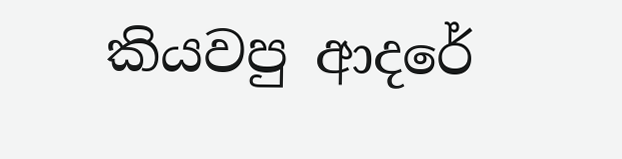කියවපු ආදරේ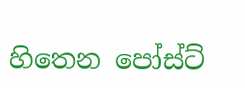හිතෙන පෝස්ට්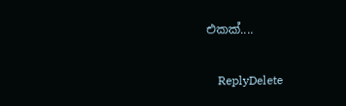එකක්....

    ReplyDelete